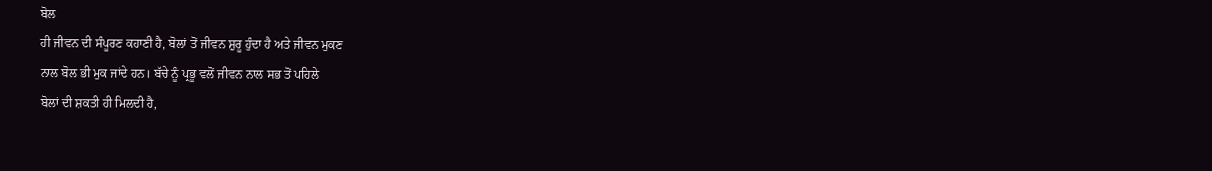ਬੋਲ
ਹੀ ਜੀਵਨ ਦੀ ਸੰਪੂਰਣ ਕਹਾਣੀ ਹੈ, ਬੋਲਾਂ ਤੋਂ ਜੀਵਨ ਸ਼ੁਰੂ ਹੁੰਦਾ ਹੈ ਅਤੇ ਜੀਵਨ ਮੁਕਣ
ਨਾਲ ਬੋਲ ਭੀ ਮੁਕ ਜਾਂਦੇ ਹਨ। ਬੱਚੇ ਨੂੰ ਪ੍ਰਭੂ ਵਲੋਂ ਜੀਵਨ ਨਾਲ ਸਭ ਤੋਂ ਪਹਿਲੇ
ਬੋਲਾਂ ਦੀ ਸ਼ਕਤੀ ਹੀ ਮਿਲਦੀ ਹੈ,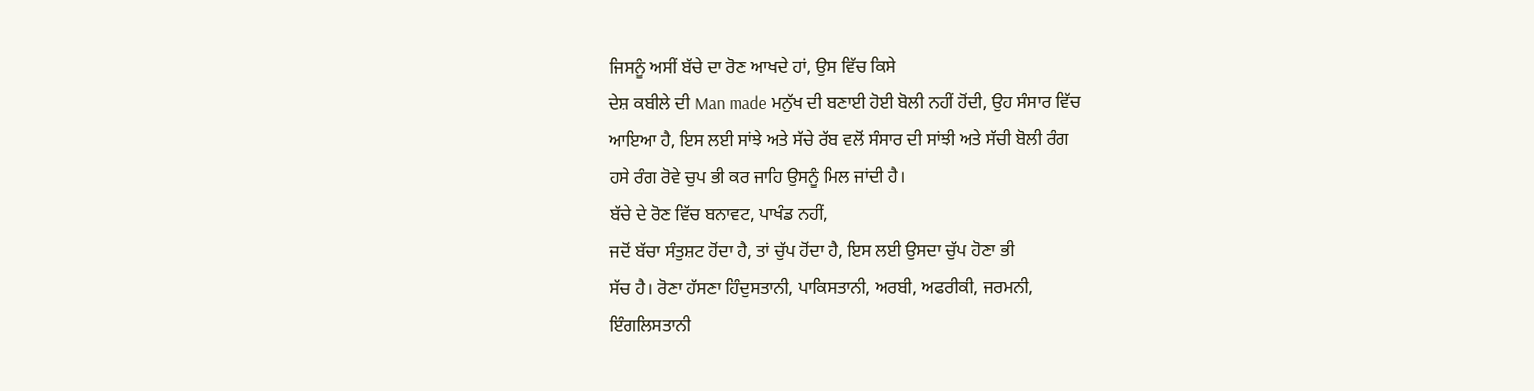ਜਿਸਨੂੰ ਅਸੀਂ ਬੱਚੇ ਦਾ ਰੋਣ ਆਖਦੇ ਹਾਂ, ਉਸ ਵਿੱਚ ਕਿਸੇ
ਦੇਸ਼ ਕਬੀਲੇ ਦੀ Man made ਮਨੁੱਖ ਦੀ ਬਣਾਈ ਹੋਈ ਬੋਲੀ ਨਹੀਂ ਹੋਂਦੀ, ਉਹ ਸੰਸਾਰ ਵਿੱਚ
ਆਇਆ ਹੈ, ਇਸ ਲਈ ਸਾਂਝੇ ਅਤੇ ਸੱਚੇ ਰੱਬ ਵਲੋਂ ਸੰਸਾਰ ਦੀ ਸਾਂਝੀ ਅਤੇ ਸੱਚੀ ਬੋਲੀ ਰੰਗ
ਹਸੇ ਰੰਗ ਰੋਵੇ ਚੁਪ ਭੀ ਕਰ ਜਾਹਿ ਉਸਨੂੰ ਮਿਲ ਜਾਂਦੀ ਹੈ।
ਬੱਚੇ ਦੇ ਰੋਣ ਵਿੱਚ ਬਨਾਵਟ, ਪਾਖੰਡ ਨਹੀਂ,
ਜਦੋਂ ਬੱਚਾ ਸੰਤੁਸ਼ਟ ਹੋਂਦਾ ਹੈ, ਤਾਂ ਚੁੱਪ ਹੋਂਦਾ ਹੈ, ਇਸ ਲਈ ਉਸਦਾ ਚੁੱਪ ਹੋਣਾ ਭੀ
ਸੱਚ ਹੈ। ਰੋਣਾ ਹੱਸਣਾ ਹਿੰਦੁਸਤਾਨੀ, ਪਾਕਿਸਤਾਨੀ, ਅਰਬੀ, ਅਫਰੀਕੀ, ਜਰਮਨੀ,
ਇੰਗਲਿਸਤਾਨੀ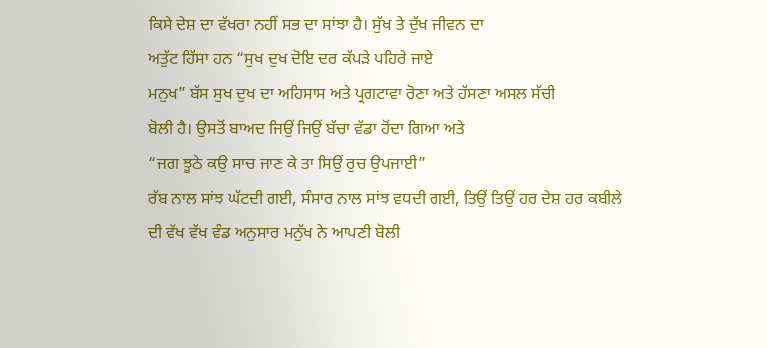ਕਿਸੇ ਦੇਸ਼ ਦਾ ਵੱਖਰਾ ਨਹੀਂ ਸਭ ਦਾ ਸਾਂਝਾ ਹੈ। ਸੁੱਖ ਤੇ ਦੁੱਖ ਜੀਵਨ ਦਾ
ਅਤੁੱਟ ਹਿੱਸਾ ਹਨ “ਸੁਖ ਦੁਖ ਦੋਇ ਦਰ ਕੱਪੜੇ ਪਹਿਰੇ ਜਾਏ
ਮਨੁਖ” ਬੱਸ ਸੁਖ ਦੁਖ ਦਾ ਅਹਿਸਾਸ ਅਤੇ ਪ੍ਰਗਟਾਵਾ ਰੋਣਾ ਅਤੇ ਹੱਸਣਾ ਅਸਲ ਸੱਚੀ
ਬੋਲੀ ਹੈ। ਉਸਤੋਂ ਬਾਅਦ ਜਿਉਂ ਜਿਉਂ ਬੱਚਾ ਵੱਡਾ ਹੋਂਦਾ ਗਿਆ ਅਤੇ
“ਜਗ ਝੂਠੇ ਕਉ ਸਾਚ ਜਾਣ ਕੇ ਤਾ ਸਿਉਂ ਰੁਚ ਉਪਜਾਈ”
ਰੱਬ ਨਾਲ ਸਾਂਝ ਘੱਟਦੀ ਗਈ, ਸੰਸਾਰ ਨਾਲ ਸਾਂਝ ਵਧਦੀ ਗਈ, ਤਿਉਂ ਤਿਉਂ ਹਰ ਦੇਸ਼ ਹਰ ਕਬੀਲੇ
ਦੀ ਵੱਖ ਵੱਖ ਵੰਡ ਅਨੁਸਾਰ ਮਨੁੱਖ ਨੇ ਆਪਣੀ ਬੋਲੀ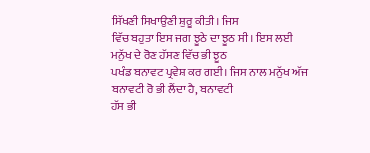ਸਿੱਖਣੀ ਸਿਖਾਉਣੀ ਸ਼ੁਰੂ ਕੀਤੀ। ਜਿਸ
ਵਿੱਚ ਬਹੁਤਾ ਇਸ ਜਗ ਝੂਠੇ ਦਾ ਝੂਠ ਸੀ। ਇਸ ਲਈ ਮਨੁੱਖ ਦੇ ਰੋਣ ਹੱਸਣ ਵਿੱਚ ਭੀ ਝੂਠ
ਪਖੰਡ ਬਨਾਵਟ ਪ੍ਰਵੇਸ਼ ਕਰ ਗਈ। ਜਿਸ ਨਾਲ ਮਨੁੱਖ ਅੱਜ ਬਨਾਵਟੀ ਰੋ ਭੀ ਲੈਂਦਾ ਹੈ, ਬਨਾਵਟੀ
ਹੱਸ ਭੀ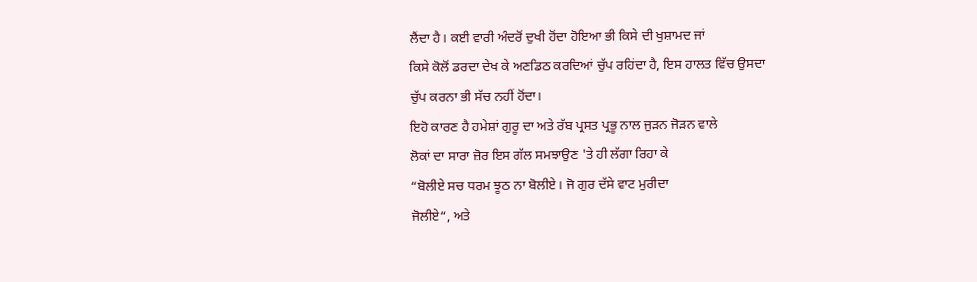ਲੈਂਦਾ ਹੈ। ਕਈ ਵਾਰੀ ਅੰਦਰੋਂ ਦੁਖੀ ਹੋਂਦਾ ਹੋਇਆ ਭੀ ਕਿਸੇ ਦੀ ਖੁਸ਼ਾਮਦ ਜਾਂ
ਕਿਸੇ ਕੋਲੋਂ ਡਰਦਾ ਦੇਖ ਕੇ ਅਣਡਿਠ ਕਰਦਿਆਂ ਚੁੱਪ ਰਹਿਂਦਾ ਹੈ, ਇਸ ਹਾਲਤ ਵਿੱਚ ਉਸਦਾ
ਚੁੱਪ ਕਰਨਾ ਭੀ ਸੱਚ ਨਹੀਂ ਹੋਂਦਾ।
ਇਹੋ ਕਾਰਣ ਹੈ ਹਮੇਸ਼ਾਂ ਗੁਰੂ ਦਾ ਅਤੇ ਰੱਬ ਪ੍ਰਸਤ ਪ੍ਰਭੂ ਨਾਲ ਜੁੜਨ ਜੋੜਨ ਵਾਲੇ
ਲੋਕਾਂ ਦਾ ਸਾਰਾ ਜ਼ੋਰ ਇਸ ਗੱਲ ਸਮਝਾਉਣ 'ਤੇ ਹੀ ਲੱਗਾ ਰਿਹਾ ਕੇ
“ਬੋਲੀਏ ਸਚ ਧਰਮ ਝੂਠ ਨਾ ਬੋਲੀਏ। ਜੋ ਗੁਰ ਦੱਸੇ ਵਾਟ ਮੁਰੀਦਾ
ਜੋਲੀਏ“, ਅਤੇ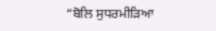“ਬੋਲਿ ਸੁਧਰਮੀੜਿਆ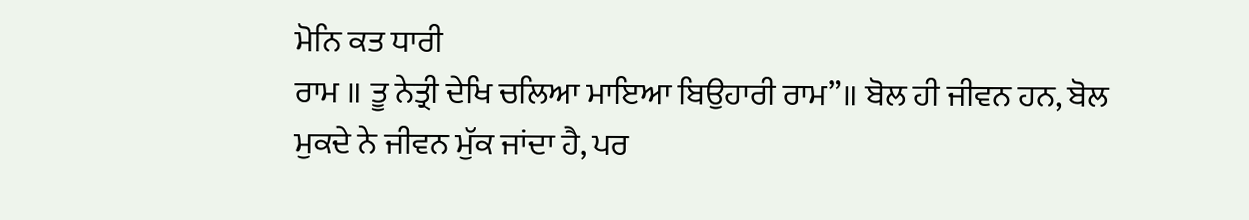ਮੋਨਿ ਕਤ ਧਾਰੀ
ਰਾਮ ॥ ਤੂ ਨੇਤ੍ਰੀ ਦੇਖਿ ਚਲਿਆ ਮਾਇਆ ਬਿਉਹਾਰੀ ਰਾਮ”॥ ਬੋਲ ਹੀ ਜੀਵਨ ਹਨ, ਬੋਲ
ਮੁਕਦੇ ਨੇ ਜੀਵਨ ਮੁੱਕ ਜਾਂਦਾ ਹੈ, ਪਰ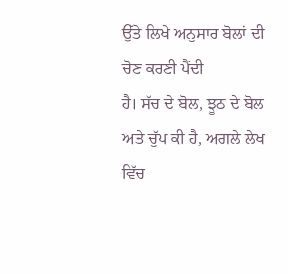ਉੱਤੇ ਲਿਖੇ ਅਨੁਸਾਰ ਬੋਲਾਂ ਦੀ ਚੋਣ ਕਰਣੀ ਪੈਂਦੀ
ਹੈ। ਸੱਚ ਦੇ ਬੋਲ, ਝੂਠ ਦੇ ਬੋਲ ਅਤੇ ਚੁੱਪ ਕੀ ਹੈ, ਅਗਲੇ ਲੇਖ ਵਿੱਚ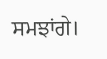ਸਮਝਾਂਗੇ।